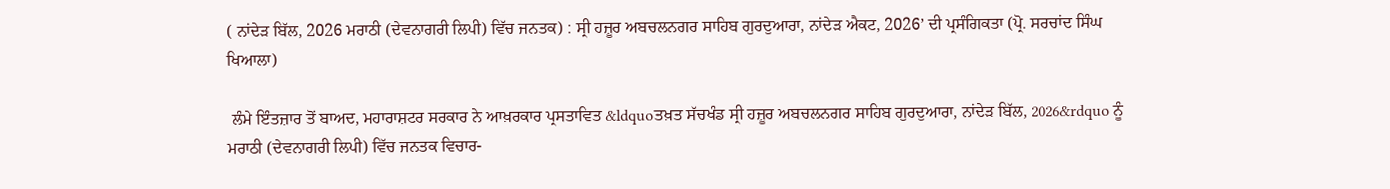( ਨਾਂਦੇੜ ਬਿੱਲ, 2026 ਮਰਾਠੀ (ਦੇਵਨਾਗਰੀ ਲਿਪੀ) ਵਿੱਚ ਜਨਤਕ) : ਸ੍ਰੀ ਹਜ਼ੂਰ ਅਬਚਲਨਗਰ ਸਾਹਿਬ ਗੁਰਦੁਆਰਾ, ਨਾਂਦੇੜ ਐਕਟ, 2026’ ਦੀ ਪ੍ਰਸੰਗਿਕਤਾ (ਪ੍ਰੋ. ਸਰਚਾਂਦ ਸਿੰਘ ਖਿਆਲਾ)

 ਲੰਮੇ ਇੰਤਜ਼ਾਰ ਤੋਂ ਬਾਅਦ, ਮਹਾਰਾਸ਼ਟਰ ਸਰਕਾਰ ਨੇ ਆਖ਼ਰਕਾਰ ਪ੍ਰਸਤਾਵਿਤ &ldquoਤਖ਼ਤ ਸੱਚਖੰਡ ਸ੍ਰੀ ਹਜ਼ੂਰ ਅਬਚਲਨਗਰ ਸਾਹਿਬ ਗੁਰਦੁਆਰਾ, ਨਾਂਦੇੜ ਬਿੱਲ, 2026&rdquo ਨੂੰ ਮਰਾਠੀ (ਦੇਵਨਾਗਰੀ ਲਿਪੀ) ਵਿੱਚ ਜਨਤਕ ਵਿਚਾਰ-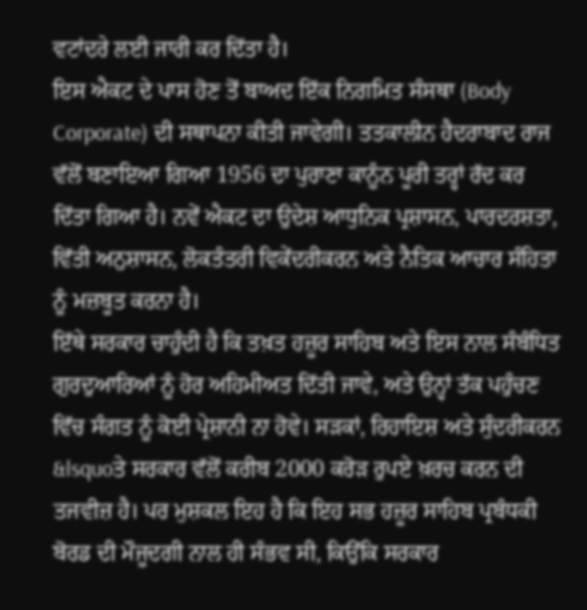ਵਟਾਂਦਰੇ ਲਈ ਜਾਰੀ ਕਰ ਦਿੱਤਾ ਹੈ।
ਇਸ ਐਕਟ ਦੇ ਪਾਸ ਹੋਣ ਤੋਂ ਬਾਅਦ ਇੱਕ ਨਿਗਮਿਤ ਸੰਸਥਾ (Body Corporate) ਦੀ ਸਥਾਪਨਾ ਕੀਤੀ ਜਾਵੇਗੀ। ਤਤਕਾਲੀਨ ਹੈਦਰਾਬਾਦ ਰਾਜ ਵੱਲੋਂ ਬਣਾਇਆ ਗਿਆ 1956 ਦਾ ਪੁਰਾਣਾ ਕਾਨੂੰਨ ਪੂਰੀ ਤਰ੍ਹਾਂ ਰੱਦ ਕਰ ਦਿੱਤਾ ਗਿਆ ਹੈ। ਨਵੇਂ ਐਕਟ ਦਾ ਉਦੇਸ਼ ਆਧੁਨਿਕ ਪ੍ਰਸ਼ਾਸਨ, ਪਾਰਦਰਸ਼ਤਾ, ਵਿੱਤੀ ਅਨੁਸ਼ਾਸਨ, ਲੋਕਤੰਤਰੀ ਵਿਕੇਂਦਰੀਕਰਨ ਅਤੇ ਨੈਤਿਕ ਆਚਾਰ ਸੰਹਿਤਾ ਨੂੰ ਮਜ਼ਬੂਤ ਕਰਨਾ ਹੈ।
ਇੱਥੇ ਸਰਕਾਰ ਚਾਹੁੰਦੀ ਹੈ ਕਿ ਤਖ਼ਤ ਹਜ਼ੂਰ ਸਾਹਿਬ ਅਤੇ ਇਸ ਨਾਲ ਸੰਬੰਧਿਤ ਗੁਰਦੁਆਰਿਆਂ ਨੂੰ ਹੋਰ ਅਹਿਮੀਅਤ ਦਿੱਤੀ ਜਾਵੇ, ਅਤੇ ਉਨ੍ਹਾਂ ਤੱਕ ਪਹੁੰਚਣ ਵਿੱਚ ਸੰਗਤ ਨੂੰ ਕੋਈ ਪ੍ਰੇਸ਼ਾਨੀ ਨਾ ਹੋਵੇ। ਸੜਕਾਂ, ਰਿਹਾਇਸ਼ ਅਤੇ ਸੁੰਦਰੀਕਰਨ &lsquoਤੇ ਸਰਕਾਰ ਵੱਲੋਂ ਕਰੀਬ 2000 ਕਰੋੜ ਰੁਪਏ ਖ਼ਰਚ ਕਰਨ ਦੀ ਤਜਵੀਜ਼ ਹੈ। ਪਰ ਮੁਸ਼ਕਲ ਇਹ ਹੈ ਕਿ ਇਹ ਸਭ ਹਜ਼ੂਰ ਸਾਹਿਬ ਪ੍ਰਬੰਧਕੀ ਬੋਰਡ ਦੀ ਮੌਜੂਦਗੀ ਨਾਲ ਹੀ ਸੰਭਵ ਸੀ, ਕਿਉਂਕਿ ਸਰਕਾਰ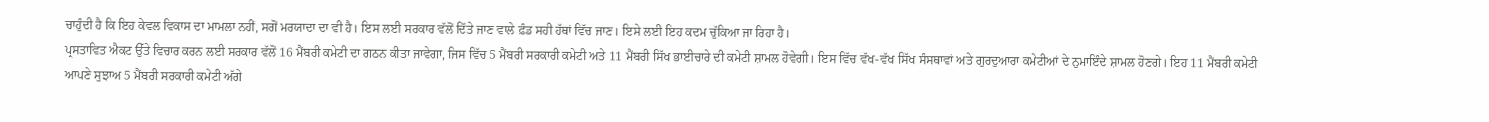ਚਾਹੁੰਦੀ ਹੈ ਕਿ ਇਹ ਕੇਵਲ ਵਿਕਾਸ ਦਾ ਮਾਮਲਾ ਨਹੀਂ, ਸਗੋਂ ਮਰਯਾਦਾ ਦਾ ਵੀ ਹੈ। ਇਸ ਲਈ ਸਰਕਾਰ ਵੱਲੋਂ ਦਿੱਤੇ ਜਾਣ ਵਾਲੇ ਫ਼ੰਡ ਸਹੀ ਹੱਥਾਂ ਵਿੱਚ ਜਾਣ। ਇਸੇ ਲਈ ਇਹ ਕਦਮ ਚੁੱਕਿਆ ਜਾ ਰਿਹਾ ਹੈ।
ਪ੍ਰਸਤਾਵਿਤ ਐਕਟ ਉੱਤੇ ਵਿਚਾਰ ਕਰਨ ਲਈ ਸਰਕਾਰ ਵੱਲੋਂ 16 ਮੈਂਬਰੀ ਕਮੇਟੀ ਦਾ ਗਠਨ ਕੀਤਾ ਜਾਵੇਗਾ, ਜਿਸ ਵਿੱਚ 5 ਮੈਂਬਰੀ ਸਰਕਾਰੀ ਕਮੇਟੀ ਅਤੇ 11 ਮੈਂਬਰੀ ਸਿੱਖ ਭਾਈਚਾਰੇ ਦੀ ਕਮੇਟੀ ਸ਼ਾਮਲ ਹੋਵੇਗੀ। ਇਸ ਵਿੱਚ ਵੱਖ-ਵੱਖ ਸਿੱਖ ਸੰਸਥਾਵਾਂ ਅਤੇ ਗੁਰਦੁਆਰਾ ਕਮੇਟੀਆਂ ਦੇ ਨੁਮਾਇੰਦੇ ਸ਼ਾਮਲ ਹੋਣਗੇ। ਇਹ 11 ਮੈਂਬਰੀ ਕਮੇਟੀ ਆਪਣੇ ਸੁਝਾਅ 5 ਮੈਂਬਰੀ ਸਰਕਾਰੀ ਕਮੇਟੀ ਅੱਗੇ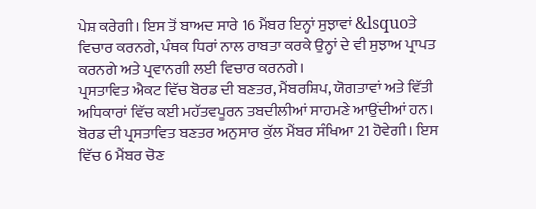ਪੇਸ਼ ਕਰੇਗੀ। ਇਸ ਤੋਂ ਬਾਅਦ ਸਾਰੇ 16 ਮੈਂਬਰ ਇਨ੍ਹਾਂ ਸੁਝਾਵਾਂ &lsquoਤੇ ਵਿਚਾਰ ਕਰਨਗੇ, ਪੰਥਕ ਧਿਰਾਂ ਨਾਲ ਰਾਬਤਾ ਕਰਕੇ ਉਨ੍ਹਾਂ ਦੇ ਵੀ ਸੁਝਾਅ ਪ੍ਰਾਪਤ ਕਰਨਗੇ ਅਤੇ ਪ੍ਰਵਾਨਗੀ ਲਈ ਵਿਚਾਰ ਕਰਨਗੇ।
ਪ੍ਰਸਤਾਵਿਤ ਐਕਟ ਵਿੱਚ ਬੋਰਡ ਦੀ ਬਣਤਰ, ਮੈਂਬਰਸ਼ਿਪ, ਯੋਗਤਾਵਾਂ ਅਤੇ ਵਿੱਤੀ ਅਧਿਕਾਰਾਂ ਵਿੱਚ ਕਈ ਮਹੱਤਵਪੂਰਨ ਤਬਦੀਲੀਆਂ ਸਾਹਮਣੇ ਆਉਂਦੀਆਂ ਹਨ। ਬੋਰਡ ਦੀ ਪ੍ਰਸਤਾਵਿਤ ਬਣਤਰ ਅਨੁਸਾਰ ਕੁੱਲ ਮੈਂਬਰ ਸੰਖਿਆ 21 ਹੋਵੇਗੀ। ਇਸ ਵਿੱਚ 6 ਮੈਂਬਰ ਚੋਣ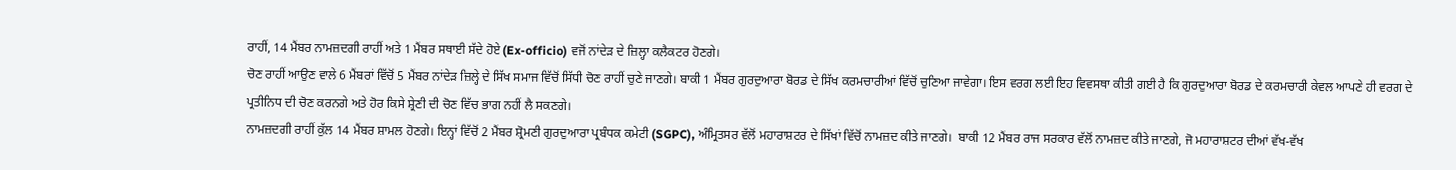ਰਾਹੀਂ, 14 ਮੈਂਬਰ ਨਾਮਜ਼ਦਗੀ ਰਾਹੀਂ ਅਤੇ 1 ਮੈਂਬਰ ਸਥਾਈ ਸੱਦੇ ਹੋਏ (Ex-officio) ਵਜੋਂ ਨਾਂਦੇੜ ਦੇ ਜ਼ਿਲ੍ਹਾ ਕਲੈਕਟਰ ਹੋਣਗੇ।
ਚੋਣ ਰਾਹੀਂ ਆਉਣ ਵਾਲੇ 6 ਮੈਂਬਰਾਂ ਵਿੱਚੋਂ 5 ਮੈਂਬਰ ਨਾਂਦੇੜ ਜ਼ਿਲ੍ਹੇ ਦੇ ਸਿੱਖ ਸਮਾਜ ਵਿੱਚੋਂ ਸਿੱਧੀ ਚੋਣ ਰਾਹੀਂ ਚੁਣੇ ਜਾਣਗੇ। ਬਾਕੀ 1 ਮੈਂਬਰ ਗੁਰਦੁਆਰਾ ਬੋਰਡ ਦੇ ਸਿੱਖ ਕਰਮਚਾਰੀਆਂ ਵਿੱਚੋਂ ਚੁਣਿਆ ਜਾਵੇਗਾ। ਇਸ ਵਰਗ ਲਈ ਇਹ ਵਿਵਸਥਾ ਕੀਤੀ ਗਈ ਹੈ ਕਿ ਗੁਰਦੁਆਰਾ ਬੋਰਡ ਦੇ ਕਰਮਚਾਰੀ ਕੇਵਲ ਆਪਣੇ ਹੀ ਵਰਗ ਦੇ ਪ੍ਰਤੀਨਿਧ ਦੀ ਚੋਣ ਕਰਨਗੇ ਅਤੇ ਹੋਰ ਕਿਸੇ ਸ਼੍ਰੇਣੀ ਦੀ ਚੋਣ ਵਿੱਚ ਭਾਗ ਨਹੀਂ ਲੈ ਸਕਣਗੇ।
ਨਾਮਜ਼ਦਗੀ ਰਾਹੀਂ ਕੁੱਲ 14 ਮੈਂਬਰ ਸ਼ਾਮਲ ਹੋਣਗੇ। ਇਨ੍ਹਾਂ ਵਿੱਚੋਂ 2 ਮੈਂਬਰ ਸ਼੍ਰੋਮਣੀ ਗੁਰਦੁਆਰਾ ਪ੍ਰਬੰਧਕ ਕਮੇਟੀ (SGPC), ਅੰਮ੍ਰਿਤਸਰ ਵੱਲੋਂ ਮਹਾਰਾਸ਼ਟਰ ਦੇ ਸਿੱਖਾਂ ਵਿੱਚੋਂ ਨਾਮਜ਼ਦ ਕੀਤੇ ਜਾਣਗੇ।  ਬਾਕੀ 12 ਮੈਂਬਰ ਰਾਜ ਸਰਕਾਰ ਵੱਲੋਂ ਨਾਮਜ਼ਦ ਕੀਤੇ ਜਾਣਗੇ, ਜੋ ਮਹਾਰਾਸ਼ਟਰ ਦੀਆਂ ਵੱਖ-ਵੱਖ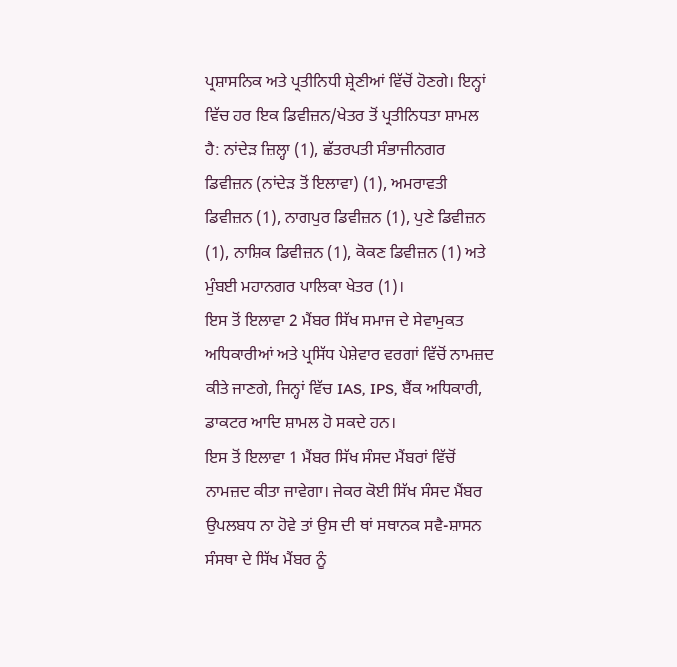ਪ੍ਰਸ਼ਾਸਨਿਕ ਅਤੇ ਪ੍ਰਤੀਨਿਧੀ ਸ਼੍ਰੇਣੀਆਂ ਵਿੱਚੋਂ ਹੋਣਗੇ। ਇਨ੍ਹਾਂ ਵਿੱਚ ਹਰ ਇਕ ਡਿਵੀਜ਼ਨ/ਖੇਤਰ ਤੋਂ ਪ੍ਰਤੀਨਿਧਤਾ ਸ਼ਾਮਲ ਹੈ: ਨਾਂਦੇੜ ਜ਼ਿਲ੍ਹਾ (1), ਛੱਤਰਪਤੀ ਸੰਭਾਜੀਨਗਰ ਡਿਵੀਜ਼ਨ (ਨਾਂਦੇੜ ਤੋਂ ਇਲਾਵਾ) (1), ਅਮਰਾਵਤੀ ਡਿਵੀਜ਼ਨ (1), ਨਾਗਪੁਰ ਡਿਵੀਜ਼ਨ (1), ਪੁਣੇ ਡਿਵੀਜ਼ਨ (1), ਨਾਸ਼ਿਕ ਡਿਵੀਜ਼ਨ (1), ਕੋਕਣ ਡਿਵੀਜ਼ਨ (1) ਅਤੇ ਮੁੰਬਈ ਮਹਾਨਗਰ ਪਾਲਿਕਾ ਖੇਤਰ (1)।
ਇਸ ਤੋਂ ਇਲਾਵਾ 2 ਮੈਂਬਰ ਸਿੱਖ ਸਮਾਜ ਦੇ ਸੇਵਾਮੁਕਤ ਅਧਿਕਾਰੀਆਂ ਅਤੇ ਪ੍ਰਸਿੱਧ ਪੇਸ਼ੇਵਾਰ ਵਰਗਾਂ ਵਿੱਚੋਂ ਨਾਮਜ਼ਦ ਕੀਤੇ ਜਾਣਗੇ, ਜਿਨ੍ਹਾਂ ਵਿੱਚ IAS, IPS, ਬੈਂਕ ਅਧਿਕਾਰੀ, ਡਾਕਟਰ ਆਦਿ ਸ਼ਾਮਲ ਹੋ ਸਕਦੇ ਹਨ।
ਇਸ ਤੋਂ ਇਲਾਵਾ 1 ਮੈਂਬਰ ਸਿੱਖ ਸੰਸਦ ਮੈਂਬਰਾਂ ਵਿੱਚੋਂ ਨਾਮਜ਼ਦ ਕੀਤਾ ਜਾਵੇਗਾ। ਜੇਕਰ ਕੋਈ ਸਿੱਖ ਸੰਸਦ ਮੈਂਬਰ ਉਪਲਬਧ ਨਾ ਹੋਵੇ ਤਾਂ ਉਸ ਦੀ ਥਾਂ ਸਥਾਨਕ ਸਵੈ-ਸ਼ਾਸਨ ਸੰਸਥਾ ਦੇ ਸਿੱਖ ਮੈਂਬਰ ਨੂੰ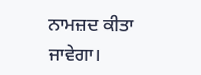ਨਾਮਜ਼ਦ ਕੀਤਾ ਜਾਵੇਗਾ।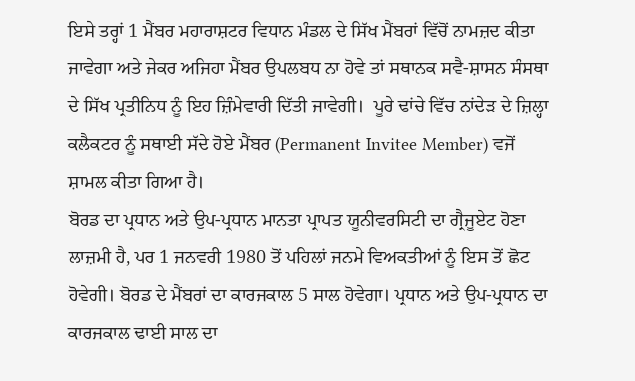ਇਸੇ ਤਰ੍ਹਾਂ 1 ਮੈਂਬਰ ਮਹਾਰਾਸ਼ਟਰ ਵਿਧਾਨ ਮੰਡਲ ਦੇ ਸਿੱਖ ਮੈਂਬਰਾਂ ਵਿੱਚੋਂ ਨਾਮਜ਼ਦ ਕੀਤਾ ਜਾਵੇਗਾ ਅਤੇ ਜੇਕਰ ਅਜਿਹਾ ਮੈਂਬਰ ਉਪਲਬਧ ਨਾ ਹੋਵੇ ਤਾਂ ਸਥਾਨਕ ਸਵੈ-ਸ਼ਾਸਨ ਸੰਸਥਾ ਦੇ ਸਿੱਖ ਪ੍ਰਤੀਨਿਧ ਨੂੰ ਇਹ ਜ਼ਿੰਮੇਵਾਰੀ ਦਿੱਤੀ ਜਾਵੇਗੀ।  ਪੂਰੇ ਢਾਂਚੇ ਵਿੱਚ ਨਾਂਦੇੜ ਦੇ ਜ਼ਿਲ੍ਹਾ ਕਲੈਕਟਰ ਨੂੰ ਸਥਾਈ ਸੱਦੇ ਹੋਏ ਮੈਂਬਰ (Permanent Invitee Member) ਵਜੋਂ ਸ਼ਾਮਲ ਕੀਤਾ ਗਿਆ ਹੈ।
ਬੋਰਡ ਦਾ ਪ੍ਰਧਾਨ ਅਤੇ ਉਪ-ਪ੍ਰਧਾਨ ਮਾਨਤਾ ਪ੍ਰਾਪਤ ਯੂਨੀਵਰਸਿਟੀ ਦਾ ਗ੍ਰੈਜੂਏਟ ਹੋਣਾ ਲਾਜ਼ਮੀ ਹੈ, ਪਰ 1 ਜਨਵਰੀ 1980 ਤੋਂ ਪਹਿਲਾਂ ਜਨਮੇ ਵਿਅਕਤੀਆਂ ਨੂੰ ਇਸ ਤੋਂ ਛੋਟ ਹੋਵੇਗੀ। ਬੋਰਡ ਦੇ ਮੈਂਬਰਾਂ ਦਾ ਕਾਰਜਕਾਲ 5 ਸਾਲ ਹੋਵੇਗਾ। ਪ੍ਰਧਾਨ ਅਤੇ ਉਪ-ਪ੍ਰਧਾਨ ਦਾ ਕਾਰਜਕਾਲ ਢਾਈ ਸਾਲ ਦਾ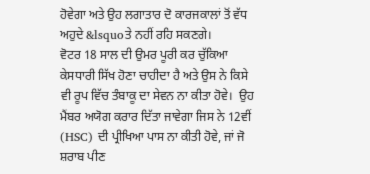ਹੋਵੇਗਾ ਅਤੇ ਉਹ ਲਗਾਤਾਰ ਦੋ ਕਾਰਜਕਾਲਾਂ ਤੋਂ ਵੱਧ ਅਹੁਦੇ &lsquoਤੇ ਨਹੀਂ ਰਹਿ ਸਕਣਗੇ।
ਵੋਟਰ 18 ਸਾਲ ਦੀ ਉਮਰ ਪੂਰੀ ਕਰ ਚੁੱਕਿਆ ਕੇਸਧਾਰੀ ਸਿੱਖ ਹੋਣਾ ਚਾਹੀਦਾ ਹੈ ਅਤੇ ਉਸ ਨੇ ਕਿਸੇ ਵੀ ਰੂਪ ਵਿੱਚ ਤੰਬਾਕੂ ਦਾ ਸੇਵਨ ਨਾ ਕੀਤਾ ਹੋਵੇ।  ਉਹ ਮੈਂਬਰ ਅਯੋਗ ਕਰਾਰ ਦਿੱਤਾ ਜਾਵੇਗਾ ਜਿਸ ਨੇ 12ਵੀਂ (HSC) ਦੀ ਪ੍ਰੀਖਿਆ ਪਾਸ ਨਾ ਕੀਤੀ ਹੋਵੇ, ਜਾਂ ਜੋ ਸ਼ਰਾਬ ਪੀਣ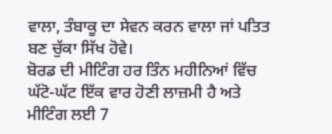ਵਾਲਾ, ਤੰਬਾਕੂ ਦਾ ਸੇਵਨ ਕਰਨ ਵਾਲਾ ਜਾਂ ਪਤਿਤ ਬਣ ਚੁੱਕਾ ਸਿੱਖ ਹੋਵੇ।
ਬੋਰਡ ਦੀ ਮੀਟਿੰਗ ਹਰ ਤਿੰਨ ਮਹੀਨਿਆਂ ਵਿੱਚ ਘੱਟੋ-ਘੱਟ ਇੱਕ ਵਾਰ ਹੋਣੀ ਲਾਜ਼ਮੀ ਹੈ ਅਤੇ ਮੀਟਿੰਗ ਲਈ 7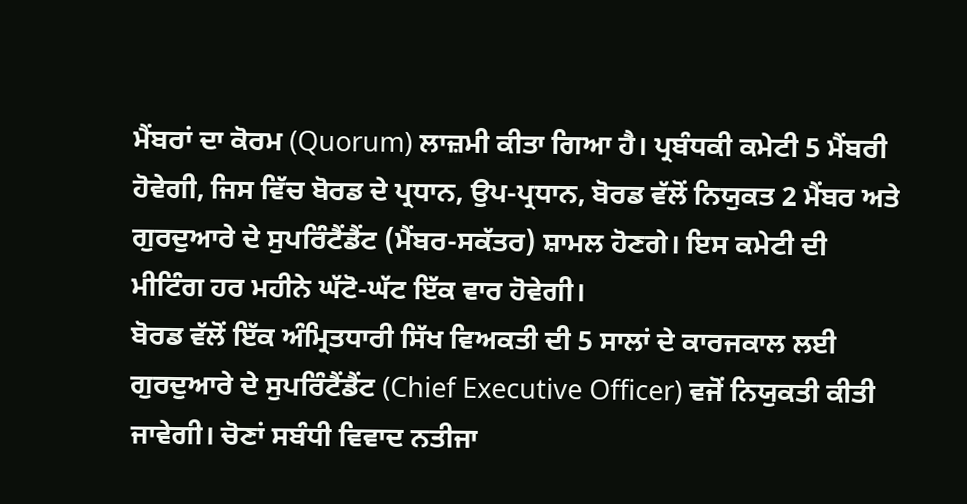ਮੈਂਬਰਾਂ ਦਾ ਕੋਰਮ (Quorum) ਲਾਜ਼ਮੀ ਕੀਤਾ ਗਿਆ ਹੈ। ਪ੍ਰਬੰਧਕੀ ਕਮੇਟੀ 5 ਮੈਂਬਰੀ ਹੋਵੇਗੀ, ਜਿਸ ਵਿੱਚ ਬੋਰਡ ਦੇ ਪ੍ਰਧਾਨ, ਉਪ-ਪ੍ਰਧਾਨ, ਬੋਰਡ ਵੱਲੋਂ ਨਿਯੁਕਤ 2 ਮੈਂਬਰ ਅਤੇ ਗੁਰਦੁਆਰੇ ਦੇ ਸੁਪਰਿੰਟੈਂਡੈਂਟ (ਮੈਂਬਰ-ਸਕੱਤਰ) ਸ਼ਾਮਲ ਹੋਣਗੇ। ਇਸ ਕਮੇਟੀ ਦੀ ਮੀਟਿੰਗ ਹਰ ਮਹੀਨੇ ਘੱਟੋ-ਘੱਟ ਇੱਕ ਵਾਰ ਹੋਵੇਗੀ।
ਬੋਰਡ ਵੱਲੋਂ ਇੱਕ ਅੰਮ੍ਰਿਤਧਾਰੀ ਸਿੱਖ ਵਿਅਕਤੀ ਦੀ 5 ਸਾਲਾਂ ਦੇ ਕਾਰਜਕਾਲ ਲਈ ਗੁਰਦੁਆਰੇ ਦੇ ਸੁਪਰਿੰਟੈਂਡੈਂਟ (Chief Executive Officer) ਵਜੋਂ ਨਿਯੁਕਤੀ ਕੀਤੀ ਜਾਵੇਗੀ। ਚੋਣਾਂ ਸਬੰਧੀ ਵਿਵਾਦ ਨਤੀਜਾ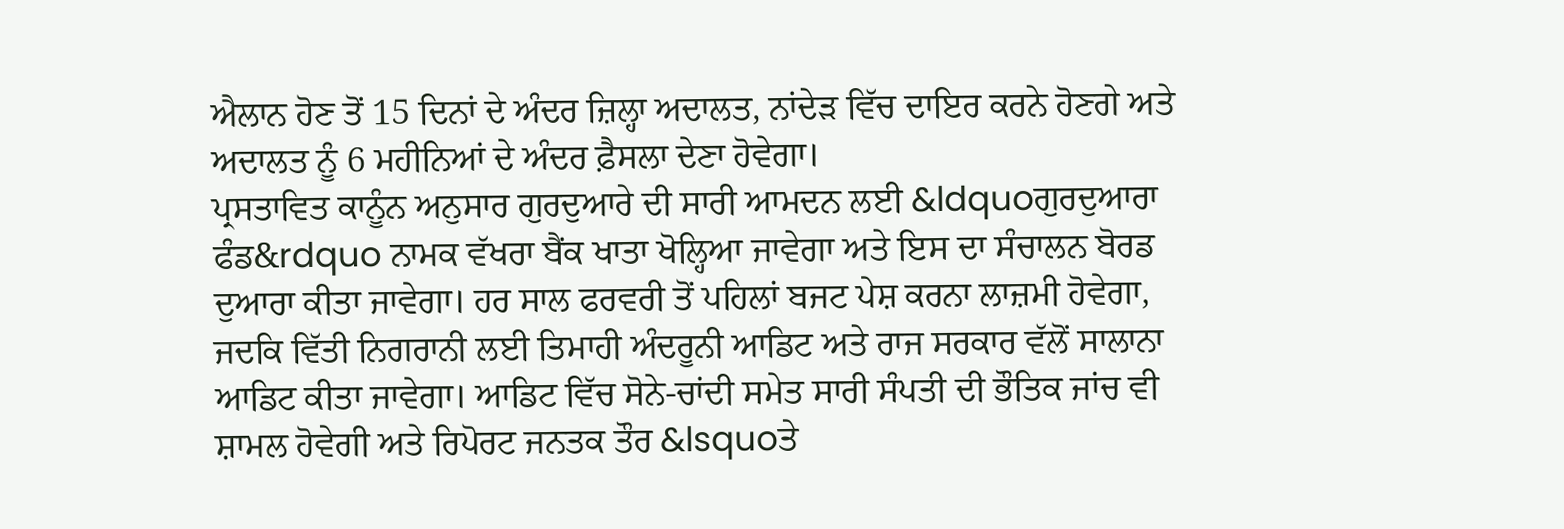ਐਲਾਨ ਹੋਣ ਤੋਂ 15 ਦਿਨਾਂ ਦੇ ਅੰਦਰ ਜ਼ਿਲ੍ਹਾ ਅਦਾਲਤ, ਨਾਂਦੇੜ ਵਿੱਚ ਦਾਇਰ ਕਰਨੇ ਹੋਣਗੇ ਅਤੇ ਅਦਾਲਤ ਨੂੰ 6 ਮਹੀਨਿਆਂ ਦੇ ਅੰਦਰ ਫ਼ੈਸਲਾ ਦੇਣਾ ਹੋਵੇਗਾ।
ਪ੍ਰਸਤਾਵਿਤ ਕਾਨੂੰਨ ਅਨੁਸਾਰ ਗੁਰਦੁਆਰੇ ਦੀ ਸਾਰੀ ਆਮਦਨ ਲਈ &ldquoਗੁਰਦੁਆਰਾ ਫੰਡ&rdquo ਨਾਮਕ ਵੱਖਰਾ ਬੈਂਕ ਖਾਤਾ ਖੋਲ੍ਹਿਆ ਜਾਵੇਗਾ ਅਤੇ ਇਸ ਦਾ ਸੰਚਾਲਨ ਬੋਰਡ ਦੁਆਰਾ ਕੀਤਾ ਜਾਵੇਗਾ। ਹਰ ਸਾਲ ਫਰਵਰੀ ਤੋਂ ਪਹਿਲਾਂ ਬਜਟ ਪੇਸ਼ ਕਰਨਾ ਲਾਜ਼ਮੀ ਹੋਵੇਗਾ, ਜਦਕਿ ਵਿੱਤੀ ਨਿਗਰਾਨੀ ਲਈ ਤਿਮਾਹੀ ਅੰਦਰੂਨੀ ਆਡਿਟ ਅਤੇ ਰਾਜ ਸਰਕਾਰ ਵੱਲੋਂ ਸਾਲਾਨਾ ਆਡਿਟ ਕੀਤਾ ਜਾਵੇਗਾ। ਆਡਿਟ ਵਿੱਚ ਸੋਨੇ-ਚਾਂਦੀ ਸਮੇਤ ਸਾਰੀ ਸੰਪਤੀ ਦੀ ਭੌਤਿਕ ਜਾਂਚ ਵੀ ਸ਼ਾਮਲ ਹੋਵੇਗੀ ਅਤੇ ਰਿਪੋਰਟ ਜਨਤਕ ਤੌਰ &lsquoਤੇ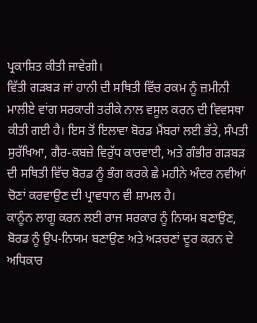ਪ੍ਰਕਾਸ਼ਿਤ ਕੀਤੀ ਜਾਵੇਗੀ।
ਵਿੱਤੀ ਗੜਬੜ ਜਾਂ ਹਾਨੀ ਦੀ ਸਥਿਤੀ ਵਿੱਚ ਰਕਮ ਨੂੰ ਜ਼ਮੀਨੀ ਮਾਲੀਏ ਵਾਂਗ ਸਰਕਾਰੀ ਤਰੀਕੇ ਨਾਲ ਵਸੂਲ ਕਰਨ ਦੀ ਵਿਵਸਥਾ ਕੀਤੀ ਗਈ ਹੈ। ਇਸ ਤੋਂ ਇਲਾਵਾ ਬੋਰਡ ਮੈਂਬਰਾਂ ਲਈ ਭੱਤੇ, ਸੰਪਤੀ ਸੁਰੱਖਿਆ, ਗੈਰ-ਕਬਜ਼ੇ ਵਿਰੁੱਧ ਕਾਰਵਾਈ, ਅਤੇ ਗੰਭੀਰ ਗੜਬੜ ਦੀ ਸਥਿਤੀ ਵਿੱਚ ਬੋਰਡ ਨੂੰ ਭੰਗ ਕਰਕੇ ਛੇ ਮਹੀਨੇ ਅੰਦਰ ਨਵੀਆਂ ਚੋਣਾਂ ਕਰਵਾਉਣ ਦੀ ਪ੍ਰਾਵਧਾਨ ਵੀ ਸ਼ਾਮਲ ਹੈ।
ਕਾਨੂੰਨ ਲਾਗੂ ਕਰਨ ਲਈ ਰਾਜ ਸਰਕਾਰ ਨੂੰ ਨਿਯਮ ਬਣਾਉਣ, ਬੋਰਡ ਨੂੰ ਉਪ-ਨਿਯਮ ਬਣਾਉਣ ਅਤੇ ਅੜਚਣਾਂ ਦੂਰ ਕਰਨ ਦੇ ਅਧਿਕਾਰ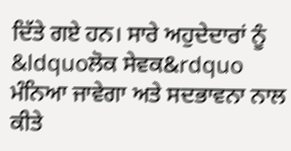ਦਿੱਤੇ ਗਏ ਹਨ। ਸਾਰੇ ਅਹੁਦੇਦਾਰਾਂ ਨੂੰ &ldquoਲੋਕ ਸੇਵਕ&rdquo ਮੰਨਿਆ ਜਾਵੇਗਾ ਅਤੇ ਸਦਭਾਵਨਾ ਨਾਲ ਕੀਤੇ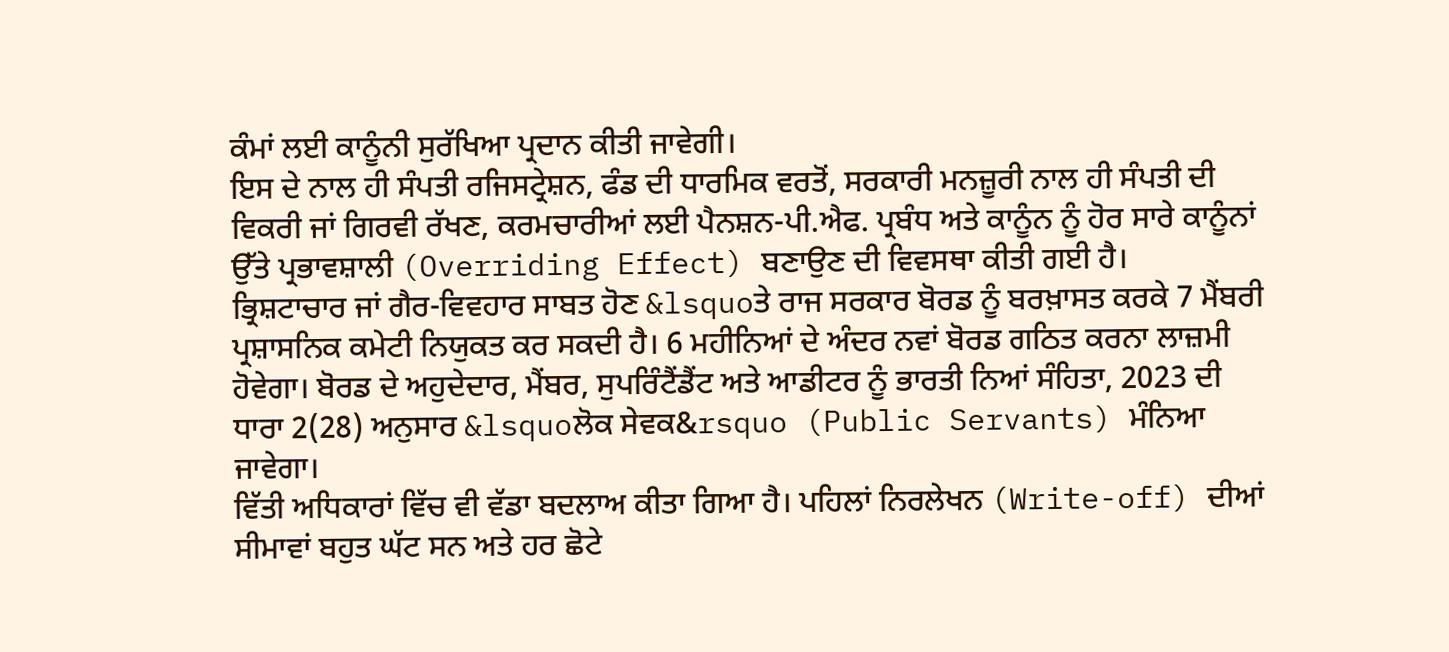ਕੰਮਾਂ ਲਈ ਕਾਨੂੰਨੀ ਸੁਰੱਖਿਆ ਪ੍ਰਦਾਨ ਕੀਤੀ ਜਾਵੇਗੀ।
ਇਸ ਦੇ ਨਾਲ ਹੀ ਸੰਪਤੀ ਰਜਿਸਟ੍ਰੇਸ਼ਨ, ਫੰਡ ਦੀ ਧਾਰਮਿਕ ਵਰਤੋਂ, ਸਰਕਾਰੀ ਮਨਜ਼ੂਰੀ ਨਾਲ ਹੀ ਸੰਪਤੀ ਦੀ ਵਿਕਰੀ ਜਾਂ ਗਿਰਵੀ ਰੱਖਣ, ਕਰਮਚਾਰੀਆਂ ਲਈ ਪੈਨਸ਼ਨ-ਪੀ.ਐਫ. ਪ੍ਰਬੰਧ ਅਤੇ ਕਾਨੂੰਨ ਨੂੰ ਹੋਰ ਸਾਰੇ ਕਾਨੂੰਨਾਂ ਉੱਤੇ ਪ੍ਰਭਾਵਸ਼ਾਲੀ (Overriding Effect) ਬਣਾਉਣ ਦੀ ਵਿਵਸਥਾ ਕੀਤੀ ਗਈ ਹੈ।
ਭ੍ਰਿਸ਼ਟਾਚਾਰ ਜਾਂ ਗੈਰ-ਵਿਵਹਾਰ ਸਾਬਤ ਹੋਣ &lsquoਤੇ ਰਾਜ ਸਰਕਾਰ ਬੋਰਡ ਨੂੰ ਬਰਖ਼ਾਸਤ ਕਰਕੇ 7 ਮੈਂਬਰੀ ਪ੍ਰਸ਼ਾਸਨਿਕ ਕਮੇਟੀ ਨਿਯੁਕਤ ਕਰ ਸਕਦੀ ਹੈ। 6 ਮਹੀਨਿਆਂ ਦੇ ਅੰਦਰ ਨਵਾਂ ਬੋਰਡ ਗਠਿਤ ਕਰਨਾ ਲਾਜ਼ਮੀ ਹੋਵੇਗਾ। ਬੋਰਡ ਦੇ ਅਹੁਦੇਦਾਰ, ਮੈਂਬਰ, ਸੁਪਰਿੰਟੈਂਡੈਂਟ ਅਤੇ ਆਡੀਟਰ ਨੂੰ ਭਾਰਤੀ ਨਿਆਂ ਸੰਹਿਤਾ, 2023 ਦੀ ਧਾਰਾ 2(28) ਅਨੁਸਾਰ &lsquoਲੋਕ ਸੇਵਕ&rsquo (Public Servants) ਮੰਨਿਆ ਜਾਵੇਗਾ।
ਵਿੱਤੀ ਅਧਿਕਾਰਾਂ ਵਿੱਚ ਵੀ ਵੱਡਾ ਬਦਲਾਅ ਕੀਤਾ ਗਿਆ ਹੈ। ਪਹਿਲਾਂ ਨਿਰਲੇਖਨ (Write-off) ਦੀਆਂ ਸੀਮਾਵਾਂ ਬਹੁਤ ਘੱਟ ਸਨ ਅਤੇ ਹਰ ਛੋਟੇ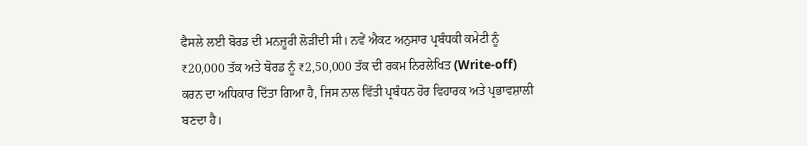ਫੈਸਲੇ ਲਈ ਬੋਰਡ ਦੀ ਮਨਜ਼ੂਰੀ ਲੋੜੀਂਦੀ ਸੀ। ਨਵੇਂ ਐਕਟ ਅਨੁਸਾਰ ਪ੍ਰਬੰਧਕੀ ਕਮੇਟੀ ਨੂੰ ₹20,000 ਤੱਕ ਅਤੇ ਬੋਰਡ ਨੂੰ ₹2,50,000 ਤੱਕ ਦੀ ਰਕਮ ਨਿਰਲੇਖਿਤ (Write-off) ਕਰਨ ਦਾ ਅਧਿਕਾਰ ਦਿੱਤਾ ਗਿਆ ਹੈ, ਜਿਸ ਨਾਲ ਵਿੱਤੀ ਪ੍ਰਬੰਧਨ ਹੋਰ ਵਿਹਾਰਕ ਅਤੇ ਪ੍ਰਭਾਵਸ਼ਾਲੀ ਬਣਦਾ ਹੈ।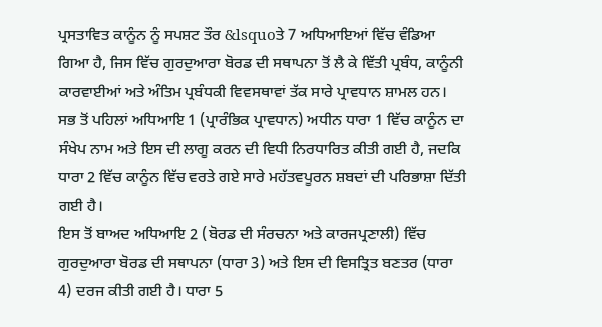ਪ੍ਰਸਤਾਵਿਤ ਕਾਨੂੰਨ ਨੂੰ ਸਪਸ਼ਟ ਤੌਰ &lsquoਤੇ 7 ਅਧਿਆਇਆਂ ਵਿੱਚ ਵੰਡਿਆ ਗਿਆ ਹੈ, ਜਿਸ ਵਿੱਚ ਗੁਰਦੁਆਰਾ ਬੋਰਡ ਦੀ ਸਥਾਪਨਾ ਤੋਂ ਲੈ ਕੇ ਵਿੱਤੀ ਪ੍ਰਬੰਧ, ਕਾਨੂੰਨੀ ਕਾਰਵਾਈਆਂ ਅਤੇ ਅੰਤਿਮ ਪ੍ਰਬੰਧਕੀ ਵਿਵਸਥਾਵਾਂ ਤੱਕ ਸਾਰੇ ਪ੍ਰਾਵਧਾਨ ਸ਼ਾਮਲ ਹਨ।
ਸਭ ਤੋਂ ਪਹਿਲਾਂ ਅਧਿਆਇ 1 (ਪ੍ਰਾਰੰਭਿਕ ਪ੍ਰਾਵਧਾਨ) ਅਧੀਨ ਧਾਰਾ 1 ਵਿੱਚ ਕਾਨੂੰਨ ਦਾ ਸੰਖੇਪ ਨਾਮ ਅਤੇ ਇਸ ਦੀ ਲਾਗੂ ਕਰਨ ਦੀ ਵਿਧੀ ਨਿਰਧਾਰਿਤ ਕੀਤੀ ਗਈ ਹੈ, ਜਦਕਿ ਧਾਰਾ 2 ਵਿੱਚ ਕਾਨੂੰਨ ਵਿੱਚ ਵਰਤੇ ਗਏ ਸਾਰੇ ਮਹੱਤਵਪੂਰਨ ਸ਼ਬਦਾਂ ਦੀ ਪਰਿਭਾਸ਼ਾ ਦਿੱਤੀ ਗਈ ਹੈ।
ਇਸ ਤੋਂ ਬਾਅਦ ਅਧਿਆਇ 2 (ਬੋਰਡ ਦੀ ਸੰਰਚਨਾ ਅਤੇ ਕਾਰਜਪ੍ਰਣਾਲੀ) ਵਿੱਚ ਗੁਰਦੁਆਰਾ ਬੋਰਡ ਦੀ ਸਥਾਪਨਾ (ਧਾਰਾ 3) ਅਤੇ ਇਸ ਦੀ ਵਿਸਤ੍ਰਿਤ ਬਣਤਰ (ਧਾਰਾ 4) ਦਰਜ ਕੀਤੀ ਗਈ ਹੈ। ਧਾਰਾ 5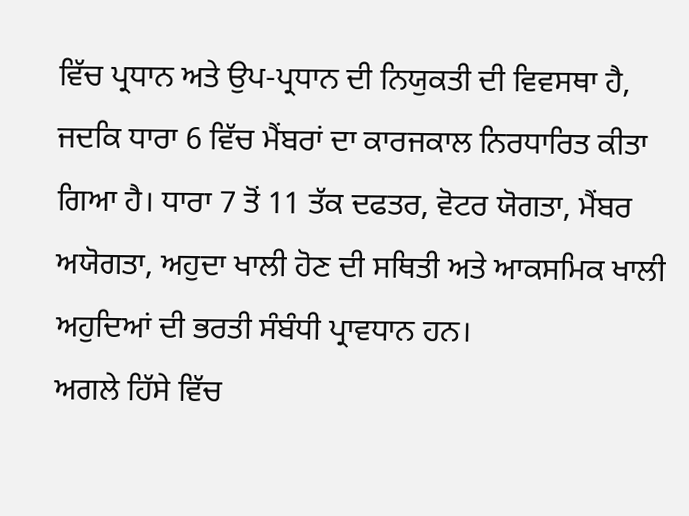ਵਿੱਚ ਪ੍ਰਧਾਨ ਅਤੇ ਉਪ-ਪ੍ਰਧਾਨ ਦੀ ਨਿਯੁਕਤੀ ਦੀ ਵਿਵਸਥਾ ਹੈ, ਜਦਕਿ ਧਾਰਾ 6 ਵਿੱਚ ਮੈਂਬਰਾਂ ਦਾ ਕਾਰਜਕਾਲ ਨਿਰਧਾਰਿਤ ਕੀਤਾ ਗਿਆ ਹੈ। ਧਾਰਾ 7 ਤੋਂ 11 ਤੱਕ ਦਫਤਰ, ਵੋਟਰ ਯੋਗਤਾ, ਮੈਂਬਰ ਅਯੋਗਤਾ, ਅਹੁਦਾ ਖਾਲੀ ਹੋਣ ਦੀ ਸਥਿਤੀ ਅਤੇ ਆਕਸਮਿਕ ਖਾਲੀ ਅਹੁਦਿਆਂ ਦੀ ਭਰਤੀ ਸੰਬੰਧੀ ਪ੍ਰਾਵਧਾਨ ਹਨ।
ਅਗਲੇ ਹਿੱਸੇ ਵਿੱਚ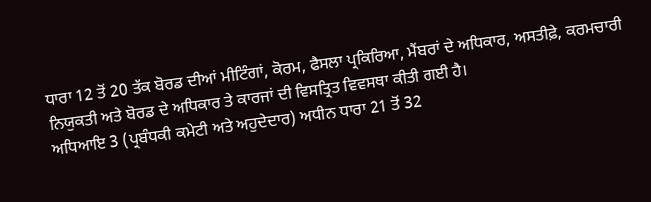ਧਾਰਾ 12 ਤੋਂ 20 ਤੱਕ ਬੋਰਡ ਦੀਆਂ ਮੀਟਿੰਗਾਂ, ਕੋਰਮ, ਫੈਸਲਾ ਪ੍ਰਕਿਰਿਆ, ਮੈਂਬਰਾਂ ਦੇ ਅਧਿਕਾਰ, ਅਸਤੀਫ਼ੇ, ਕਰਮਚਾਰੀ ਨਿਯੁਕਤੀ ਅਤੇ ਬੋਰਡ ਦੇ ਅਧਿਕਾਰ ਤੇ ਕਾਰਜਾਂ ਦੀ ਵਿਸਤ੍ਰਿਤ ਵਿਵਸਥਾ ਕੀਤੀ ਗਈ ਹੈ।
ਅਧਿਆਇ 3 (ਪ੍ਰਬੰਧਕੀ ਕਮੇਟੀ ਅਤੇ ਅਹੁਦੇਦਾਰ) ਅਧੀਨ ਧਾਰਾ 21 ਤੋਂ 32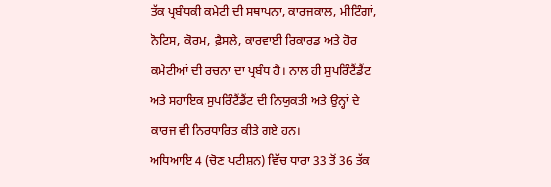ਤੱਕ ਪ੍ਰਬੰਧਕੀ ਕਮੇਟੀ ਦੀ ਸਥਾਪਨਾ, ਕਾਰਜਕਾਲ, ਮੀਟਿੰਗਾਂ, ਨੋਟਿਸ, ਕੋਰਮ, ਫ਼ੈਸਲੇ, ਕਾਰਵਾਈ ਰਿਕਾਰਡ ਅਤੇ ਹੋਰ ਕਮੇਟੀਆਂ ਦੀ ਰਚਨਾ ਦਾ ਪ੍ਰਬੰਧ ਹੈ। ਨਾਲ ਹੀ ਸੁਪਰਿੰਟੈਂਡੈਂਟ ਅਤੇ ਸਹਾਇਕ ਸੁਪਰਿੰਟੈਂਡੈਂਟ ਦੀ ਨਿਯੁਕਤੀ ਅਤੇ ਉਨ੍ਹਾਂ ਦੇ ਕਾਰਜ ਵੀ ਨਿਰਧਾਰਿਤ ਕੀਤੇ ਗਏ ਹਨ।
ਅਧਿਆਇ 4 (ਚੋਣ ਪਟੀਸ਼ਨ) ਵਿੱਚ ਧਾਰਾ 33 ਤੋਂ 36 ਤੱਕ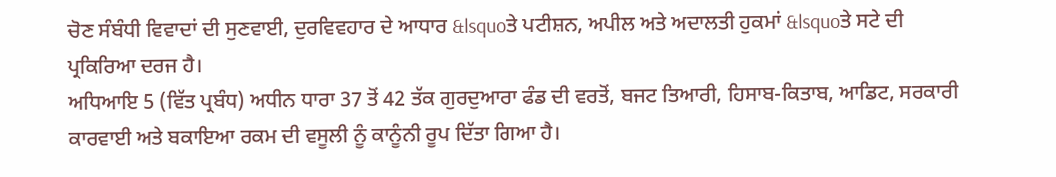ਚੋਣ ਸੰਬੰਧੀ ਵਿਵਾਦਾਂ ਦੀ ਸੁਣਵਾਈ, ਦੁਰਵਿਵਹਾਰ ਦੇ ਆਧਾਰ &lsquoਤੇ ਪਟੀਸ਼ਨ, ਅਪੀਲ ਅਤੇ ਅਦਾਲਤੀ ਹੁਕਮਾਂ &lsquoਤੇ ਸਟੇ ਦੀ ਪ੍ਰਕਿਰਿਆ ਦਰਜ ਹੈ।
ਅਧਿਆਇ 5 (ਵਿੱਤ ਪ੍ਰਬੰਧ) ਅਧੀਨ ਧਾਰਾ 37 ਤੋਂ 42 ਤੱਕ ਗੁਰਦੁਆਰਾ ਫੰਡ ਦੀ ਵਰਤੋਂ, ਬਜਟ ਤਿਆਰੀ, ਹਿਸਾਬ-ਕਿਤਾਬ, ਆਡਿਟ, ਸਰਕਾਰੀ ਕਾਰਵਾਈ ਅਤੇ ਬਕਾਇਆ ਰਕਮ ਦੀ ਵਸੂਲੀ ਨੂੰ ਕਾਨੂੰਨੀ ਰੂਪ ਦਿੱਤਾ ਗਿਆ ਹੈ।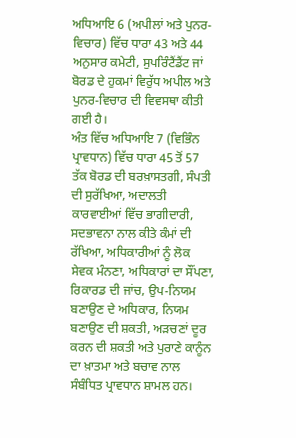ਅਧਿਆਇ 6 (ਅਪੀਲਾਂ ਅਤੇ ਪੁਨਰ-ਵਿਚਾਰ) ਵਿੱਚ ਧਾਰਾ 43 ਅਤੇ 44 ਅਨੁਸਾਰ ਕਮੇਟੀ, ਸੁਪਰਿੰਟੈਂਡੈਂਟ ਜਾਂ ਬੋਰਡ ਦੇ ਹੁਕਮਾਂ ਵਿਰੁੱਧ ਅਪੀਲ ਅਤੇ ਪੁਨਰ-ਵਿਚਾਰ ਦੀ ਵਿਵਸਥਾ ਕੀਤੀ ਗਈ ਹੈ।
ਅੰਤ ਵਿੱਚ ਅਧਿਆਇ 7 (ਵਿਭਿੰਨ ਪ੍ਰਾਵਧਾਨ) ਵਿੱਚ ਧਾਰਾ 45 ਤੋਂ 57 ਤੱਕ ਬੋਰਡ ਦੀ ਬਰਖ਼ਾਸਤਗੀ, ਸੰਪਤੀ ਦੀ ਸੁਰੱਖਿਆ, ਅਦਾਲਤੀ ਕਾਰਵਾਈਆਂ ਵਿੱਚ ਭਾਗੀਦਾਰੀ, ਸਦਭਾਵਨਾ ਨਾਲ ਕੀਤੇ ਕੰਮਾਂ ਦੀ ਰੱਖਿਆ, ਅਧਿਕਾਰੀਆਂ ਨੂੰ ਲੋਕ ਸੇਵਕ ਮੰਨਣਾ, ਅਧਿਕਾਰਾਂ ਦਾ ਸੌਂਪਣਾ, ਰਿਕਾਰਡ ਦੀ ਜਾਂਚ, ਉਪ-ਨਿਯਮ ਬਣਾਉਣ ਦੇ ਅਧਿਕਾਰ, ਨਿਯਮ ਬਣਾਉਣ ਦੀ ਸ਼ਕਤੀ, ਅੜਚਣਾਂ ਦੂਰ ਕਰਨ ਦੀ ਸ਼ਕਤੀ ਅਤੇ ਪੁਰਾਣੇ ਕਾਨੂੰਨ ਦਾ ਖ਼ਾਤਮਾ ਅਤੇ ਬਚਾਵ ਨਾਲ ਸੰਬੰਧਿਤ ਪ੍ਰਾਵਧਾਨ ਸ਼ਾਮਲ ਹਨ।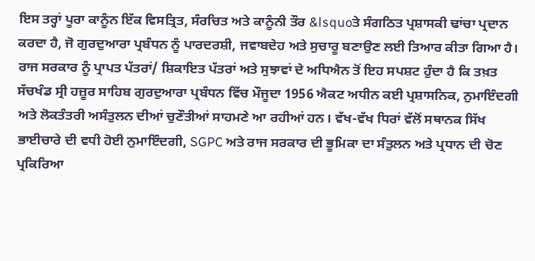ਇਸ ਤਰ੍ਹਾਂ ਪੂਰਾ ਕਾਨੂੰਨ ਇੱਕ ਵਿਸਤ੍ਰਿਤ, ਸੰਰਚਿਤ ਅਤੇ ਕਾਨੂੰਨੀ ਤੌਰ &lsquoਤੇ ਸੰਗਠਿਤ ਪ੍ਰਸ਼ਾਸਕੀ ਢਾਂਚਾ ਪ੍ਰਦਾਨ ਕਰਦਾ ਹੈ, ਜੋ ਗੁਰਦੁਆਰਾ ਪ੍ਰਬੰਧਨ ਨੂੰ ਪਾਰਦਰਸ਼ੀ, ਜਵਾਬਦੇਹ ਅਤੇ ਸੁਚਾਰੂ ਬਣਾਉਣ ਲਈ ਤਿਆਰ ਕੀਤਾ ਗਿਆ ਹੈ।
ਰਾਜ ਸਰਕਾਰ ਨੂੰ ਪ੍ਰਾਪਤ ਪੱਤਰਾਂ/ ਸ਼ਿਕਾਇਤ ਪੱਤਰਾਂ ਅਤੇ ਸੁਝਾਵਾਂ ਦੇ ਅਧਿਐਨ ਤੋਂ ਇਹ ਸਪਸ਼ਟ ਹੁੰਦਾ ਹੈ ਕਿ ਤਖ਼ਤ ਸੱਚਖੰਡ ਸ੍ਰੀ ਹਜ਼ੂਰ ਸਾਹਿਬ ਗੁਰਦੁਆਰਾ ਪ੍ਰਬੰਧਨ ਵਿੱਚ ਮੌਜੂਦਾ 1956 ਐਕਟ ਅਧੀਨ ਕਈ ਪ੍ਰਸ਼ਾਸਨਿਕ, ਨੁਮਾਇੰਦਗੀ ਅਤੇ ਲੋਕਤੰਤਰੀ ਅਸੰਤੁਲਨ ਦੀਆਂ ਚੁਣੌਤੀਆਂ ਸਾਹਮਣੇ ਆ ਰਹੀਆਂ ਹਨ। ਵੱਖ-ਵੱਖ ਧਿਰਾਂ ਵੱਲੋਂ ਸਥਾਨਕ ਸਿੱਖ ਭਾਈਚਾਰੇ ਦੀ ਵਧੀ ਹੋਈ ਨੁਮਾਇੰਦਗੀ, SGPC ਅਤੇ ਰਾਜ ਸਰਕਾਰ ਦੀ ਭੂਮਿਕਾ ਦਾ ਸੰਤੁਲਨ ਅਤੇ ਪ੍ਰਧਾਨ ਦੀ ਚੋਣ ਪ੍ਰਕਿਰਿਆ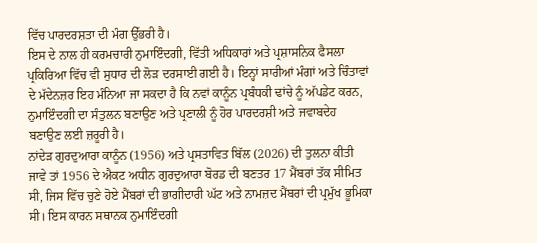ਵਿੱਚ ਪਾਰਦਰਸ਼ਤਾ ਦੀ ਮੰਗ ਉੱਭਰੀ ਹੈ।
ਇਸ ਦੇ ਨਾਲ ਹੀ ਕਰਮਚਾਰੀ ਨੁਮਾਇੰਦਗੀ, ਵਿੱਤੀ ਅਧਿਕਾਰਾਂ ਅਤੇ ਪ੍ਰਸ਼ਾਸਨਿਕ ਫੈਸਲਾ ਪ੍ਰਕਿਰਿਆ ਵਿੱਚ ਵੀ ਸੁਧਾਰ ਦੀ ਲੋੜ ਦਰਸਾਈ ਗਈ ਹੈ। ਇਨ੍ਹਾਂ ਸਾਰੀਆਂ ਮੰਗਾਂ ਅਤੇ ਚਿੰਤਾਵਾਂ ਦੇ ਮੱਦੇਨਜ਼ਰ ਇਹ ਮੰਨਿਆ ਜਾ ਸਕਦਾ ਹੈ ਕਿ ਨਵਾਂ ਕਾਨੂੰਨ ਪ੍ਰਬੰਧਕੀ ਢਾਂਚੇ ਨੂੰ ਅੱਪਡੇਟ ਕਰਨ, ਨੁਮਾਇੰਦਗੀ ਦਾ ਸੰਤੁਲਨ ਬਣਾਉਣ ਅਤੇ ਪ੍ਰਣਾਲੀ ਨੂੰ ਹੋਰ ਪਾਰਦਰਸ਼ੀ ਅਤੇ ਜਵਾਬਦੇਹ ਬਣਾਉਣ ਲਈ ਜ਼ਰੂਰੀ ਹੈ।
ਨਾਂਦੇੜ ਗੁਰਦੁਆਰਾ ਕਾਨੂੰਨ (1956) ਅਤੇ ਪ੍ਰਸਤਾਵਿਤ ਬਿੱਲ (2026) ਦੀ ਤੁਲਨਾ ਕੀਤੀ ਜਾਵੇ ਤਾਂ 1956 ਦੇ ਐਕਟ ਅਧੀਨ ਗੁਰਦੁਆਰਾ ਬੋਰਡ ਦੀ ਬਣਤਰ 17 ਮੈਂਬਰਾਂ ਤੱਕ ਸੀਮਿਤ ਸੀ, ਜਿਸ ਵਿੱਚ ਚੁਣੇ ਹੋਏ ਮੈਂਬਰਾਂ ਦੀ ਭਾਗੀਦਾਰੀ ਘੱਟ ਅਤੇ ਨਾਮਜ਼ਦ ਮੈਂਬਰਾਂ ਦੀ ਪ੍ਰਮੁੱਖ ਭੂਮਿਕਾ ਸੀ। ਇਸ ਕਾਰਨ ਸਥਾਨਕ ਨੁਮਾਇੰਦਗੀ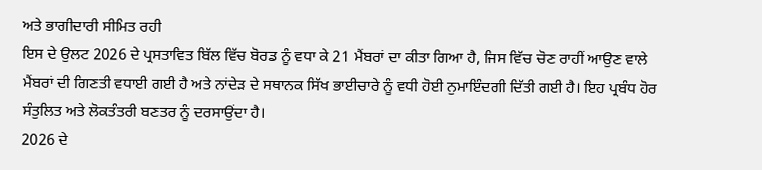ਅਤੇ ਭਾਗੀਦਾਰੀ ਸੀਮਿਤ ਰਹੀ
ਇਸ ਦੇ ਉਲਟ 2026 ਦੇ ਪ੍ਰਸਤਾਵਿਤ ਬਿੱਲ ਵਿੱਚ ਬੋਰਡ ਨੂੰ ਵਧਾ ਕੇ 21 ਮੈਂਬਰਾਂ ਦਾ ਕੀਤਾ ਗਿਆ ਹੈ, ਜਿਸ ਵਿੱਚ ਚੋਣ ਰਾਹੀਂ ਆਉਣ ਵਾਲੇ ਮੈਂਬਰਾਂ ਦੀ ਗਿਣਤੀ ਵਧਾਈ ਗਈ ਹੈ ਅਤੇ ਨਾਂਦੇੜ ਦੇ ਸਥਾਨਕ ਸਿੱਖ ਭਾਈਚਾਰੇ ਨੂੰ ਵਧੀ ਹੋਈ ਨੁਮਾਇੰਦਗੀ ਦਿੱਤੀ ਗਈ ਹੈ। ਇਹ ਪ੍ਰਬੰਧ ਹੋਰ ਸੰਤੁਲਿਤ ਅਤੇ ਲੋਕਤੰਤਰੀ ਬਣਤਰ ਨੂੰ ਦਰਸਾਉਂਦਾ ਹੈ।
2026 ਦੇ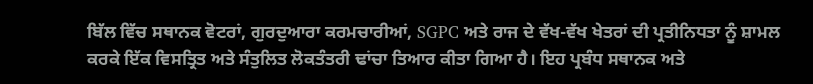ਬਿੱਲ ਵਿੱਚ ਸਥਾਨਕ ਵੋਟਰਾਂ, ਗੁਰਦੁਆਰਾ ਕਰਮਚਾਰੀਆਂ, SGPC ਅਤੇ ਰਾਜ ਦੇ ਵੱਖ-ਵੱਖ ਖੇਤਰਾਂ ਦੀ ਪ੍ਰਤੀਨਿਧਤਾ ਨੂੰ ਸ਼ਾਮਲ ਕਰਕੇ ਇੱਕ ਵਿਸਤ੍ਰਿਤ ਅਤੇ ਸੰਤੁਲਿਤ ਲੋਕਤੰਤਰੀ ਢਾਂਚਾ ਤਿਆਰ ਕੀਤਾ ਗਿਆ ਹੈ। ਇਹ ਪ੍ਰਬੰਧ ਸਥਾਨਕ ਅਤੇ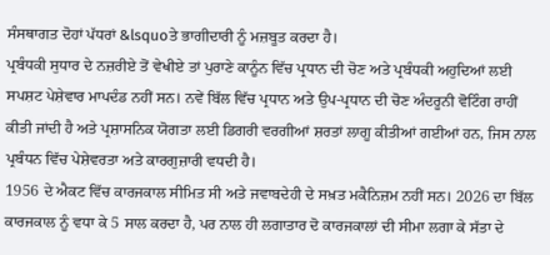ਸੰਸਥਾਗਤ ਦੋਹਾਂ ਪੱਧਰਾਂ &lsquoਤੇ ਭਾਗੀਦਾਰੀ ਨੂੰ ਮਜ਼ਬੂਤ ਕਰਦਾ ਹੈ।
ਪ੍ਰਬੰਧਕੀ ਸੁਧਾਰ ਦੇ ਨਜ਼ਰੀਏ ਤੋਂ ਵੇਖੀਏ ਤਾਂ ਪੁਰਾਣੇ ਕਾਨੂੰਨ ਵਿੱਚ ਪ੍ਰਧਾਨ ਦੀ ਚੋਣ ਅਤੇ ਪ੍ਰਬੰਧਕੀ ਅਹੁਦਿਆਂ ਲਈ ਸਪਸ਼ਟ ਪੇਸ਼ੇਵਾਰ ਮਾਪਦੰਡ ਨਹੀਂ ਸਨ। ਨਵੇਂ ਬਿੱਲ ਵਿੱਚ ਪ੍ਰਧਾਨ ਅਤੇ ਉਪ-ਪ੍ਰਧਾਨ ਦੀ ਚੋਣ ਅੰਦਰੂਨੀ ਵੋਟਿੰਗ ਰਾਹੀਂ ਕੀਤੀ ਜਾਂਦੀ ਹੈ ਅਤੇ ਪ੍ਰਸ਼ਾਸਨਿਕ ਯੋਗਤਾ ਲਈ ਡਿਗਰੀ ਵਰਗੀਆਂ ਸ਼ਰਤਾਂ ਲਾਗੂ ਕੀਤੀਆਂ ਗਈਆਂ ਹਨ, ਜਿਸ ਨਾਲ ਪ੍ਰਬੰਧਨ ਵਿੱਚ ਪੇਸ਼ੇਵਰਤਾ ਅਤੇ ਕਾਰਗੁਜ਼ਾਰੀ ਵਧਦੀ ਹੈ।
1956 ਦੇ ਐਕਟ ਵਿੱਚ ਕਾਰਜਕਾਲ ਸੀਮਿਤ ਸੀ ਅਤੇ ਜਵਾਬਦੇਹੀ ਦੇ ਸਖ਼ਤ ਮਕੈਨਿਜ਼ਮ ਨਹੀਂ ਸਨ। 2026 ਦਾ ਬਿੱਲ ਕਾਰਜਕਾਲ ਨੂੰ ਵਧਾ ਕੇ 5 ਸਾਲ ਕਰਦਾ ਹੈ, ਪਰ ਨਾਲ ਹੀ ਲਗਾਤਾਰ ਦੋ ਕਾਰਜਕਾਲਾਂ ਦੀ ਸੀਮਾ ਲਗਾ ਕੇ ਸੱਤਾ ਦੇ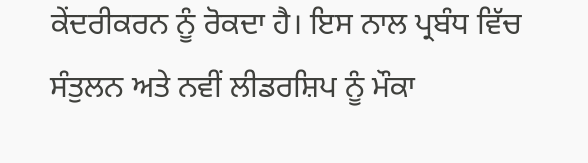ਕੇਂਦਰੀਕਰਨ ਨੂੰ ਰੋਕਦਾ ਹੈ। ਇਸ ਨਾਲ ਪ੍ਰਬੰਧ ਵਿੱਚ ਸੰਤੁਲਨ ਅਤੇ ਨਵੀਂ ਲੀਡਰਸ਼ਿਪ ਨੂੰ ਮੌਕਾ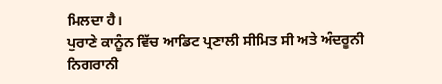ਮਿਲਦਾ ਹੈ।
ਪੁਰਾਣੇ ਕਾਨੂੰਨ ਵਿੱਚ ਆਡਿਟ ਪ੍ਰਣਾਲੀ ਸੀਮਿਤ ਸੀ ਅਤੇ ਅੰਦਰੂਨੀ ਨਿਗਰਾਨੀ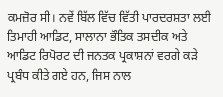ਕਮਜ਼ੋਰ ਸੀ। ਨਵੇਂ ਬਿੱਲ ਵਿੱਚ ਵਿੱਤੀ ਪਾਰਦਰਸ਼ਤਾ ਲਈ ਤਿਮਾਹੀ ਆਡਿਟ, ਸਾਲਾਨਾ ਭੌਤਿਕ ਤਸਦੀਕ ਅਤੇ ਆਡਿਟ ਰਿਪੋਰਟ ਦੀ ਜਨਤਕ ਪ੍ਰਕਾਸ਼ਨਾਂ ਵਰਗੇ ਕੜੇ ਪ੍ਰਬੰਧ ਕੀਤੇ ਗਏ ਹਨ, ਜਿਸ ਨਾਲ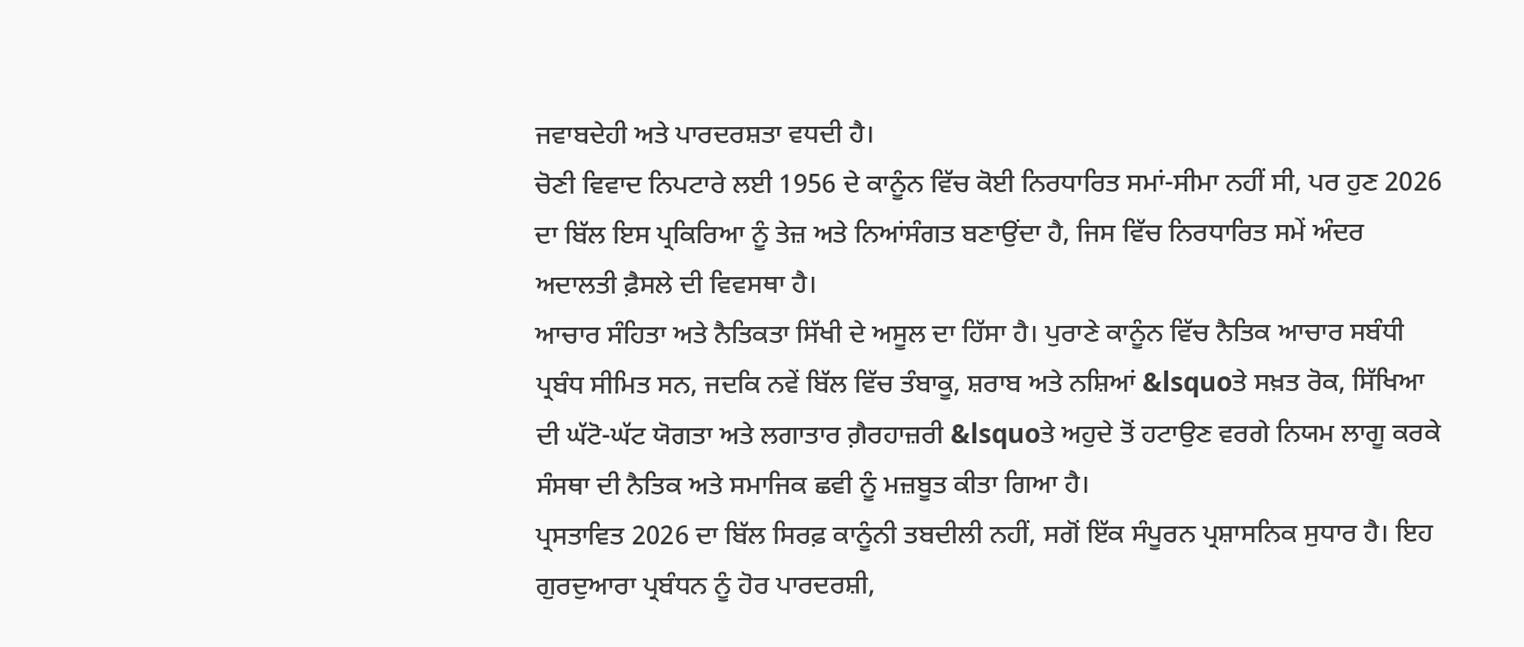ਜਵਾਬਦੇਹੀ ਅਤੇ ਪਾਰਦਰਸ਼ਤਾ ਵਧਦੀ ਹੈ।
ਚੋਣੀ ਵਿਵਾਦ ਨਿਪਟਾਰੇ ਲਈ 1956 ਦੇ ਕਾਨੂੰਨ ਵਿੱਚ ਕੋਈ ਨਿਰਧਾਰਿਤ ਸਮਾਂ-ਸੀਮਾ ਨਹੀਂ ਸੀ, ਪਰ ਹੁਣ 2026 ਦਾ ਬਿੱਲ ਇਸ ਪ੍ਰਕਿਰਿਆ ਨੂੰ ਤੇਜ਼ ਅਤੇ ਨਿਆਂਸੰਗਤ ਬਣਾਉਂਦਾ ਹੈ, ਜਿਸ ਵਿੱਚ ਨਿਰਧਾਰਿਤ ਸਮੇਂ ਅੰਦਰ ਅਦਾਲਤੀ ਫ਼ੈਸਲੇ ਦੀ ਵਿਵਸਥਾ ਹੈ।
ਆਚਾਰ ਸੰਹਿਤਾ ਅਤੇ ਨੈਤਿਕਤਾ ਸਿੱਖੀ ਦੇ ਅਸੂਲ ਦਾ ਹਿੱਸਾ ਹੈ। ਪੁਰਾਣੇ ਕਾਨੂੰਨ ਵਿੱਚ ਨੈਤਿਕ ਆਚਾਰ ਸਬੰਧੀ ਪ੍ਰਬੰਧ ਸੀਮਿਤ ਸਨ, ਜਦਕਿ ਨਵੇਂ ਬਿੱਲ ਵਿੱਚ ਤੰਬਾਕੂ, ਸ਼ਰਾਬ ਅਤੇ ਨਸ਼ਿਆਂ &lsquoਤੇ ਸਖ਼ਤ ਰੋਕ, ਸਿੱਖਿਆ ਦੀ ਘੱਟੋ-ਘੱਟ ਯੋਗਤਾ ਅਤੇ ਲਗਾਤਾਰ ਗ਼ੈਰਹਾਜ਼ਰੀ &lsquoਤੇ ਅਹੁਦੇ ਤੋਂ ਹਟਾਉਣ ਵਰਗੇ ਨਿਯਮ ਲਾਗੂ ਕਰਕੇ ਸੰਸਥਾ ਦੀ ਨੈਤਿਕ ਅਤੇ ਸਮਾਜਿਕ ਛਵੀ ਨੂੰ ਮਜ਼ਬੂਤ ਕੀਤਾ ਗਿਆ ਹੈ।
ਪ੍ਰਸਤਾਵਿਤ 2026 ਦਾ ਬਿੱਲ ਸਿਰਫ਼ ਕਾਨੂੰਨੀ ਤਬਦੀਲੀ ਨਹੀਂ, ਸਗੋਂ ਇੱਕ ਸੰਪੂਰਨ ਪ੍ਰਸ਼ਾਸਨਿਕ ਸੁਧਾਰ ਹੈ। ਇਹ ਗੁਰਦੁਆਰਾ ਪ੍ਰਬੰਧਨ ਨੂੰ ਹੋਰ ਪਾਰਦਰਸ਼ੀ,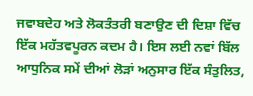ਜਵਾਬਦੇਹ ਅਤੇ ਲੋਕਤੰਤਰੀ ਬਣਾਉਣ ਦੀ ਦਿਸ਼ਾ ਵਿੱਚ ਇੱਕ ਮਹੱਤਵਪੂਰਨ ਕਦਮ ਹੈ। ਇਸ ਲਈ ਨਵਾਂ ਬਿੱਲ ਆਧੁਨਿਕ ਸਮੇਂ ਦੀਆਂ ਲੋੜਾਂ ਅਨੁਸਾਰ ਇੱਕ ਸੰਤੁਲਿਤ,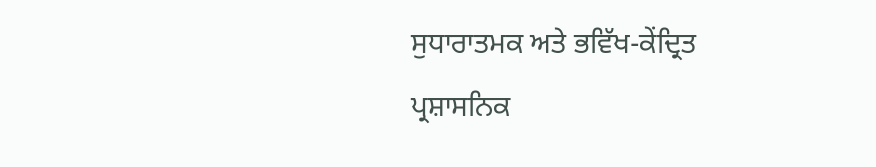ਸੁਧਾਰਾਤਮਕ ਅਤੇ ਭਵਿੱਖ-ਕੇਂਦ੍ਰਿਤ ਪ੍ਰਸ਼ਾਸਨਿਕ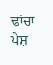ਢਾਂਚਾ ਪੇਸ਼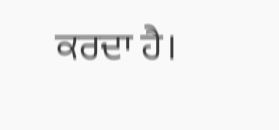ਕਰਦਾ ਹੈ।